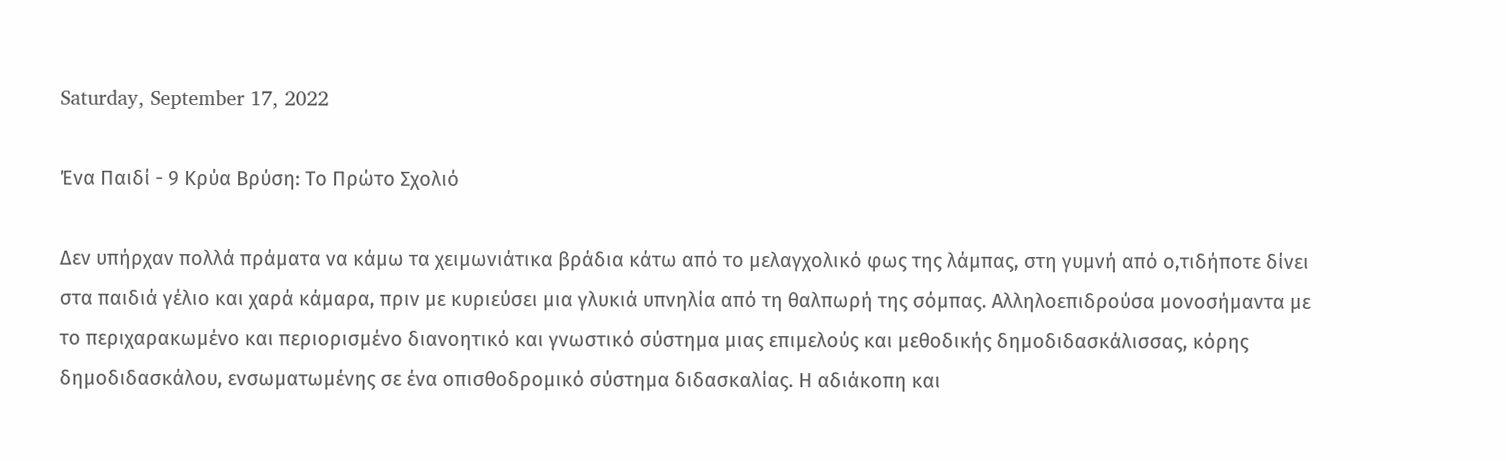Saturday, September 17, 2022

Ένα Παιδί - 9 Κρύα Βρύση: Το Πρώτο Σχολιό

Δεν υπήρχαν πολλά πράματα να κάμω τα χειμωνιάτικα βράδια κάτω από το μελαγχολικό φως της λάμπας, στη γυμνή από ο,τιδήποτε δίνει στα παιδιά γέλιο και χαρά κάμαρα, πριν με κυριεύσει μια γλυκιά υπνηλία από τη θαλπωρή της σόμπας. Αλληλοεπιδρούσα μονοσήμαντα με το περιχαρακωμένο και περιορισμένο διανοητικό και γνωστικό σύστημα μιας επιμελούς και μεθοδικής δημοδιδασκάλισσας, κόρης δημοδιδασκάλου, ενσωματωμένης σε ένα οπισθοδρομικό σύστημα διδασκαλίας. Η αδιάκοπη και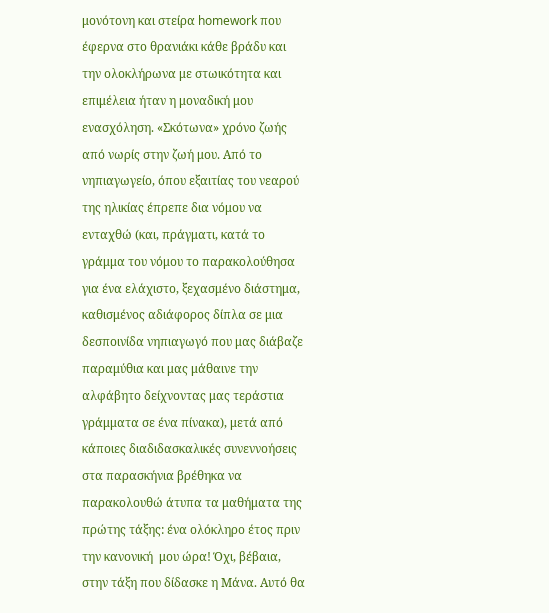μονότονη και στείρα homework που έφερνα στο θρανιάκι κάθε βράδυ και την ολοκλήρωνα με στωικότητα και επιμέλεια ήταν η μοναδική μου ενασχόληση. «Σκότωνα» χρόνο ζωής από νωρίς στην ζωή μου. Από το νηπιαγωγείο, όπου εξαιτίας του νεαρού της ηλικίας έπρεπε δια νόμου να ενταχθώ (και, πράγματι, κατά το γράμμα του νόμου το παρακολούθησα για ένα ελάχιστο, ξεχασμένο διάστημα, καθισμένος αδιάφορος δίπλα σε μια δεσποινίδα νηπιαγωγό που μας διάβαζε παραμύθια και μας μάθαινε την αλφάβητο δείχνοντας μας τεράστια γράμματα σε ένα πίνακα), μετά από κάποιες διαδιδασκαλικές συνεννοήσεις στα παρασκήνια βρέθηκα να παρακολουθώ άτυπα τα μαθήματα της πρώτης τάξης: ένα ολόκληρο έτος πριν την κανονική  μου ώρα! Όχι, βέβαια, στην τάξη που δίδασκε η Μάνα. Αυτό θα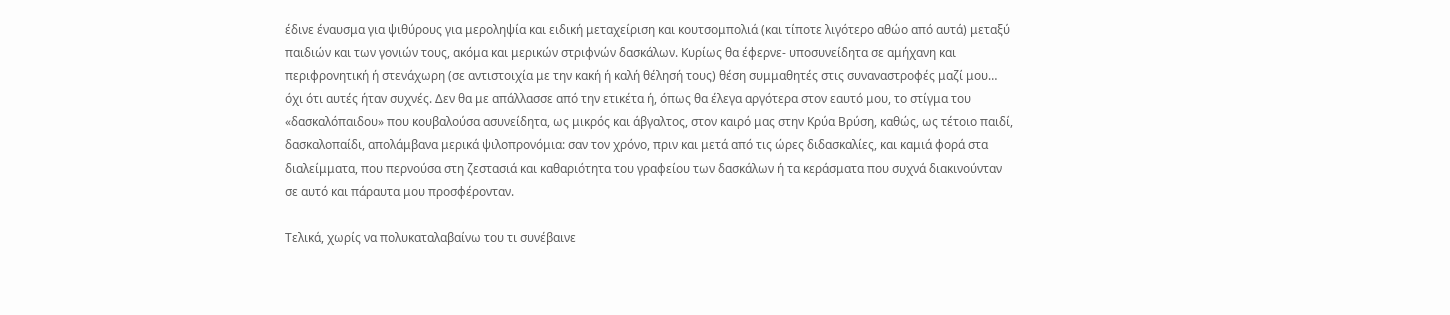έδινε έναυσμα για ψιθύρους για μεροληψία και ειδική μεταχείριση και κουτσομπολιά (και τίποτε λιγότερο αθώο από αυτά) μεταξύ παιδιών και των γονιών τους, ακόμα και μερικών στριφνών δασκάλων. Κυρίως θα έφερνε- υποσυνείδητα σε αμήχανη και περιφρονητική ή στενάχωρη (σε αντιστοιχία με την κακή ή καλή θέλησή τους) θέση συμμαθητές στις συναναστροφές μαζί μου… όχι ότι αυτές ήταν συχνές. Δεν θα με απάλλασσε από την ετικέτα ή, όπως θα έλεγα αργότερα στον εαυτό μου, το στίγμα του «δασκαλόπαιδου» που κουβαλούσα ασυνείδητα, ως μικρός και άβγαλτος, στον καιρό μας στην Κρύα Βρύση, καθώς, ως τέτοιο παιδί, δασκαλοπαίδι, απολάμβανα μερικά ψιλοπρονόμια: σαν τον χρόνο, πριν και μετά από τις ώρες διδασκαλίες, και καμιά φορά στα διαλείμματα, που περνούσα στη ζεστασιά και καθαριότητα του γραφείου των δασκάλων ή τα κεράσματα που συχνά διακινούνταν σε αυτό και πάραυτα μου προσφέρονταν.

Τελικά, χωρίς να πολυκαταλαβαίνω του τι συνέβαινε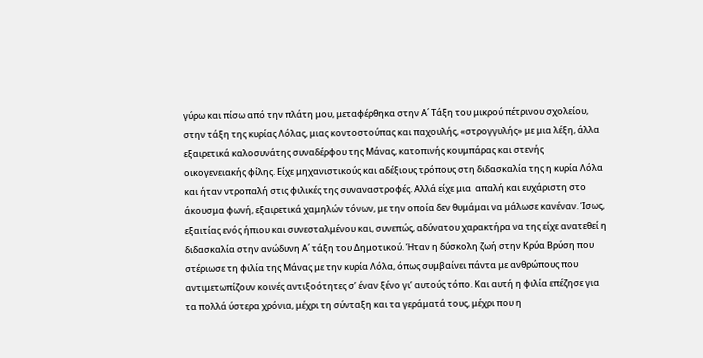γύρω και πίσω από την πλάτη μου, μεταφέρθηκα στην Α΄ Τάξη του μικρού πέτρινου σχολείου, στην τάξη της κυρίας Λόλας, μιας κοντοστούπας και παχουλής, «στρογγυλής» με μια λέξη, άλλα εξαιρετικά καλοσυνάτης συναδέρφου της Μάνας, κατοπινής κουμπάρας και στενής οικογενειακής φίλης. Είχε μηχανιστικούς και αδέξιους τρόπους στη διδασκαλία της η κυρία Λόλα και ήταν ντροπαλή στις φιλικές της συναναστροφές. Αλλά είχε μια  απαλή και ευχάριστη στο άκουσμα φωνή, εξαιρετικά χαμηλών τόνων, με την οποία δεν θυμάμαι να μάλωσε κανέναν. Ίσως, εξαιτίας ενός ήπιου και συνεσταλμένου και, συνεπώς, αδύνατου χαρακτήρα να της είχε ανατεθεί η διδασκαλία στην ανώδυνη Α΄ τάξη του Δημοτικού. Ήταν η δύσκολη ζωή στην Κρύα Βρύση που στέριωσε τη φιλία της Μάνας με την κυρία Λόλα, όπως συμβαίνει πάντα με ανθρώπους που αντιμετωπίζουν κοινές αντιξοότητες σ’ έναν ξένο γι’ αυτούς τόπο. Και αυτή η φιλία επέζησε για τα πολλά ύστερα χρόνια, μέχρι τη σύνταξη και τα γεράματά τους, μέχρι που η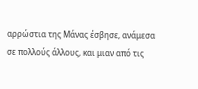αρρώστια της Μάνας έσβησε, ανάμεσα σε πολλούς άλλους, και μιαν από τις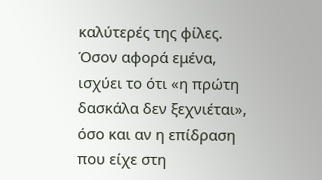καλύτερές της φίλες. Όσον αφορά εμένα, ισχύει το ότι «η πρώτη δασκάλα δεν ξεχνιέται», όσο και αν η επίδραση που είχε στη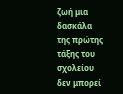ζωή μια δασκάλα της πρώτης τάξης του σχολείου δεν μπορεί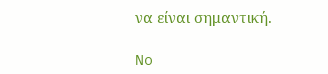να είναι σημαντική.

No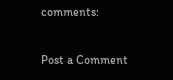comments:

Post a Comment